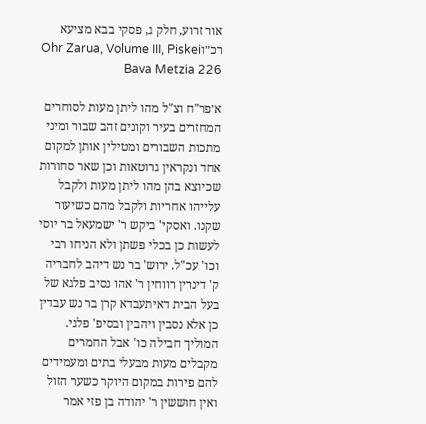אור זרוע, חלק ג, פסקי בבא מציעא רכ״וOhr Zarua, Volume III, Piskei Bava Metzia 226

א׳פר"ח וצ"ל מהו ליתן מעות לסוחרים המחזרים בעיר וקונים זהב שבור ומיני מתכות השבורים ומטילין אותן למקום אחד ונקראין גרוטאות וכן שאר סחורות שכיוצא בהן מהו ליתן מעות ולקבל עלייהו אחריות ולקבל מהם כשיעור שקנו. ואסקי' ביקש ר' ישמעאל בר יוסי לעשות כן בכלי פשתן ולא הניחו רבי וכו' עכ"ל. ירוש' בר נש דיהב לחבריה ק' דינרין רווחין ר' אהו נסיב פלגא של בעל הבית דאיתעבדא קרן בר נש עבדין כן אלא נסבין ויהבין ובסיפ' פלגי. המוליך חבילה כו' אבל החמרים מקבלים מעות מבעלי בתים ומעמידים להם פירות במקום היוקר כשער הזול ואין חוששין ר' יהודה בן פזי אמר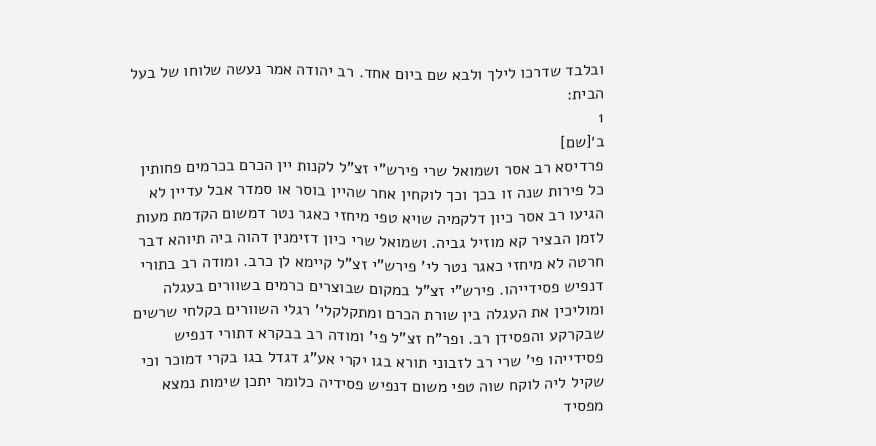ובלבד שדרכו לילך ולבא שם ביום אחד. רב יהודה אמר נעשה שלוחו של בעל הבית:
1
ב׳[שם]
פרדיסא רב אסר ושמואל שרי פירש"י זצ"ל לקנות יין הכרם בכרמים פחותין כל פירות שנה זו בכך וכך לוקחין אחר שהיין בוסר או סמדר אבל עדיין לא הגיעו רב אסר כיון דלקמיה שויא טפי מיחזי כאגר נטר דמשום הקדמת מעות לזמן הבציר קא מוזיל גביה. ושמואל שרי כיון דזימנין דהוה ביה תיוהא דבר חרטה לא מיחזי כאגר נטר לי' פירש"י זצ"ל קיימא לן כרב. ומודה רב בתורי דנפיש פסידייהו. פירש"י זצ"ל במקום שבוצרים כרמים בשוורים בעגלה ומוליכין את העגלה בין שורת הכרם ומתקלקלי' רגלי השוורים בקלחי שרשים שבקרקע והפסידן רב. ופר"ח זצ"ל פי' ומודה רב בבקרא דתורי דנפיש פסידייהו פי' שרי רב לזבוני תורא בגו יקרי אע"ג דגדל בגו בקרי דמוכר וכי שקיל ליה לוקח שוה טפי משום דנפיש פסידיה כלומר יתכן שימות נמצא מפסיד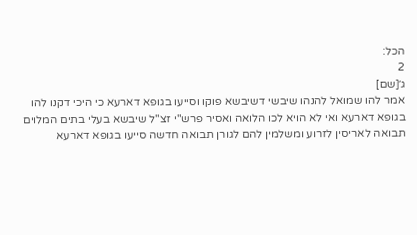הכל:
2
ג׳[שם]
אמר להו שמואל להנהו שיבשי דשיבשא פוקו וסייעו בגופא דארעא כי היכי דקנו להו בגופא דארעא ואי לא הויא לכו הלואה ואסיר פרש"י זצ"ל שיבשא בעלי בתים המלוים תבואה לאריסין לזרוע ומשלמין להם לגורן תבואה חדשה סייעו בגופא דארעא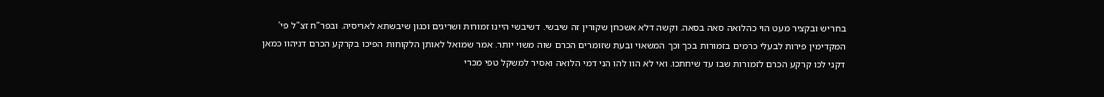בחריש ובקציר מעט הוי כהלואה סאה בסאה. וקשה דלא אשכחן שקורין זה שיבשי. דשיבשי היינו זמורות ושריגים וכגון שיבשתא לאריסיה. ובפר"ח זצ"ל פי' המקדימין פירות לבעלי כרמים בזמורות בכך וכך המשאוי ובעת שזומרים הכרם שוה משוי יותר. אמר שמואל לאותן הלקוחות הפיכו בקרקע הכרם דניהוו כמאן דקני לכו קרקע הכרם לזמורות שבו עד שיחתכו. ואי לא הוו להו הני דמי הלואה ואסיר למשקל טפי מכרי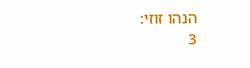הנהו זוזי:
3